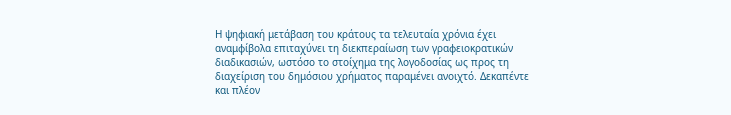Η ψηφιακή μετάβαση του κράτους τα τελευταία χρόνια έχει αναμφίβολα επιταχύνει τη διεκπεραίωση των γραφειοκρατικών διαδικασιών, ωστόσο το στοίχημα της λογοδοσίας ως προς τη διαχείριση του δημόσιου χρήματος παραμένει ανοιχτό. Δεκαπέντε και πλέον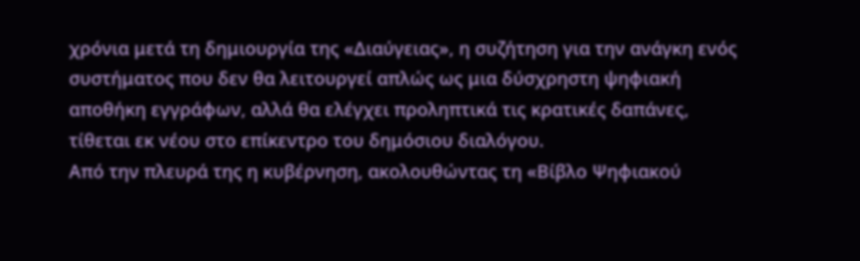χρόνια μετά τη δημιουργία της «Διαύγειας», η συζήτηση για την ανάγκη ενός συστήματος που δεν θα λειτουργεί απλώς ως μια δύσχρηστη ψηφιακή αποθήκη εγγράφων, αλλά θα ελέγχει προληπτικά τις κρατικές δαπάνες, τίθεται εκ νέου στο επίκεντρο του δημόσιου διαλόγου.
Από την πλευρά της η κυβέρνηση, ακολουθώντας τη «Βίβλο Ψηφιακού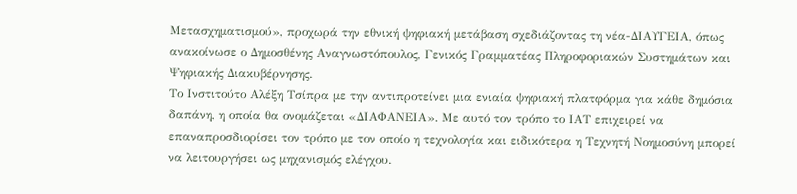Μετασχηματισμού», προχωρά την εθνική ψηφιακή μετάβαση σχεδιάζοντας τη νέα-ΔΙΑΥΓΕΙΑ, όπως ανακοίνωσε ο Δημοσθένης Αναγνωστόπουλος, Γενικός Γραμματέας Πληροφοριακών Συστημάτων και Ψηφιακής Διακυβέρνησης.
Το Ινστιτούτο Αλέξη Τσίπρα με την αντιπροτείνει μια ενιαία ψηφιακή πλατφόρμα για κάθε δημόσια δαπάνη, η οποία θα ονομάζεται «ΔΙΑΦΑΝΕΙΑ». Με αυτό τον τρόπο το ΙΑΤ επιχειρεί να επαναπροσδιορίσει τον τρόπο με τον οποίο η τεχνολογία και ειδικότερα η Τεχνητή Νοημοσύνη μπορεί να λειτουργήσει ως μηχανισμός ελέγχου.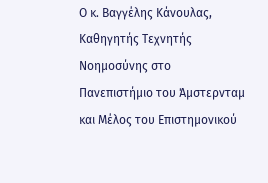Ο κ. Βαγγέλης Κάνουλας, Καθηγητής Τεχνητής Νοημοσύνης στο Πανεπιστήμιο του Άμστερνταμ και Μέλος του Επιστημονικού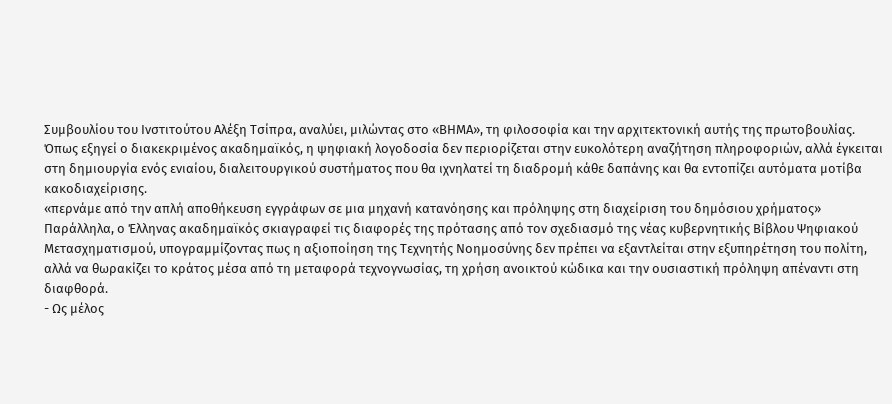Συμβουλίου του Ινστιτούτου Αλέξη Τσίπρα, αναλύει, μιλώντας στο «ΒΗΜΑ», τη φιλοσοφία και την αρχιτεκτονική αυτής της πρωτοβουλίας.
Όπως εξηγεί ο διακεκριμένος ακαδημαϊκός, η ψηφιακή λογοδοσία δεν περιορίζεται στην ευκολότερη αναζήτηση πληροφοριών, αλλά έγκειται στη δημιουργία ενός ενιαίου, διαλειτουργικού συστήματος που θα ιχνηλατεί τη διαδρομή κάθε δαπάνης και θα εντοπίζει αυτόματα μοτίβα κακοδιαχείρισης.
«περνάμε από την απλή αποθήκευση εγγράφων σε μια μηχανή κατανόησης και πρόληψης στη διαχείριση του δημόσιου χρήματος»
Παράλληλα, ο Έλληνας ακαδημαϊκός σκιαγραφεί τις διαφορές της πρότασης από τον σχεδιασμό της νέας κυβερνητικής Βίβλου Ψηφιακού Μετασχηματισμού, υπογραμμίζοντας πως η αξιοποίηση της Τεχνητής Νοημοσύνης δεν πρέπει να εξαντλείται στην εξυπηρέτηση του πολίτη, αλλά να θωρακίζει το κράτος μέσα από τη μεταφορά τεχνογνωσίας, τη χρήση ανοικτού κώδικα και την ουσιαστική πρόληψη απέναντι στη διαφθορά.
- Ως μέλος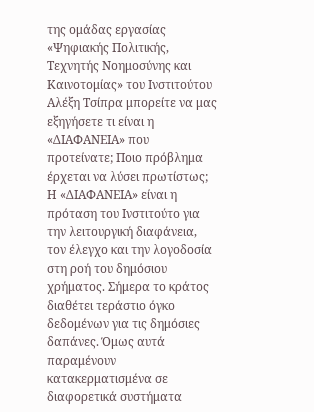της ομάδας εργασίας «Ψηφιακής Πολιτικής, Τεχνητής Νοημοσύνης και Καινοτομίας» του Ινστιτούτου Αλέξη Τσίπρα μπορείτε να μας εξηγήσετε τι είναι η «ΔΙΑΦΑΝΕΙΑ» που προτείνατε; Ποιο πρόβλημα έρχεται να λύσει πρωτίστως;
Η «ΔΙΑΦΑΝΕΙΑ» είναι η πρόταση του Ινστιτούτο για την λειτουργική διαφάνεια, τον έλεγχο και την λογοδοσία στη ροή του δημόσιου χρήματος. Σήμερα το κράτος διαθέτει τεράστιο όγκο δεδομένων για τις δημόσιες δαπάνες. Όμως αυτά παραμένουν κατακερματισμένα σε διαφορετικά συστήματα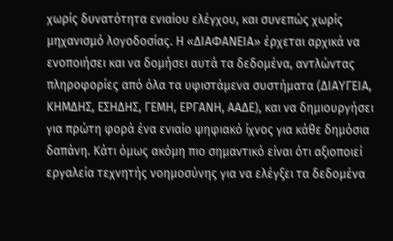χωρίς δυνατότητα ενιαίου ελέγχου, και συνεπώς χωρίς μηχανισμό λογοδοσίας. Η «ΔΙΑΦΑΝΕΙΑ» έρχεται αρχικά να ενοποιήσει και να δομήσει αυτά τα δεδομένα, αντλώντας πληροφορίες από όλα τα υφιστάμενα συστήματα (ΔΙΑΥΓΕΙΑ, ΚΗΜΔΗΣ, ΕΣΗΔΗΣ, ΓΕΜΗ, ΕΡΓΑΝΗ, ΑΑΔΕ), και να δημιουργήσει για πρώτη φορά ένα ενιαίο ψηφιακό ίχνος για κάθε δημόσια δαπάνη. Κάτι όμως ακόμη πιο σημαντικό είναι ότι αξιοποιεί εργαλεία τεχνητής νοημοσύνης για να ελέγξει τα δεδομένα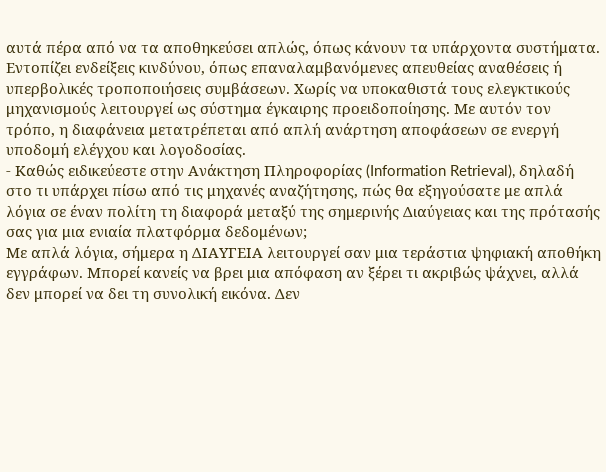αυτά πέρα από να τα αποθηκεύσει απλώς, όπως κάνουν τα υπάρχοντα συστήματα. Εντοπίζει ενδείξεις κινδύνου, όπως επαναλαμβανόμενες απευθείας αναθέσεις ή υπερβολικές τροποποιήσεις συμβάσεων. Χωρίς να υποκαθιστά τους ελεγκτικούς μηχανισμούς λειτουργεί ως σύστημα έγκαιρης προειδοποίησης. Με αυτόν τον τρόπο, η διαφάνεια μετατρέπεται από απλή ανάρτηση αποφάσεων σε ενεργή υποδομή ελέγχου και λογοδοσίας.
- Καθώς ειδικεύεστε στην Ανάκτηση Πληροφορίας (Information Retrieval), δηλαδή στο τι υπάρχει πίσω από τις μηχανές αναζήτησης, πώς θα εξηγούσατε με απλά λόγια σε έναν πολίτη τη διαφορά μεταξύ της σημερινής Διαύγειας και της πρότασής σας για μια ενιαία πλατφόρμα δεδομένων;
Με απλά λόγια, σήμερα η ΔΙΑΥΓΕΙΑ λειτουργεί σαν μια τεράστια ψηφιακή αποθήκη εγγράφων. Μπορεί κανείς να βρει μια απόφαση αν ξέρει τι ακριβώς ψάχνει, αλλά δεν μπορεί να δει τη συνολική εικόνα. Δεν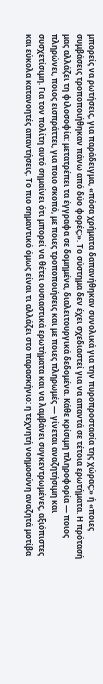μπορείς να ρωτήσεις, για παράδειγμα, «πόσα χρήματα δαπανήθηκαν συνολικά για την πυροπροστασία της χώρας;» ή «ποιες συμβάσεις τροποποιήθηκαν πάνω από δύο φορές;». Το σύστημα δεν έχει σχεδιαστεί για να απαντά σε τέτοια ερωτήματα. Η πρότασή μας αλλάζει τη φιλοσοφία: μετατρέπει τα έγγραφα σε δομημένα, διαλειτουργικά δεδομένα. Κάθε κρίσιμη πληροφορία — ποιος πληρώνει, ποιος εισπράττει, για ποιο σκοπό, με ποιες τροποποιήσεις και με ποιες πληρωμές — γίνεται αναζητήσιμη και συσχετίσιμη. Για τον πολίτη αυτό σημαίνει ότι μπορεί να θέτει ουσιαστικά ερωτήματα και να λαμβάνει συγκεντρωμένες, αξιόπιστες και εύκολα κατανοητές απαντήσεις. Το πιο σημαντικό όμως είναι τι αλλάζει στο παρασκήνιο: η τεχνητή νοημοσύνη αναζητά μοτίβα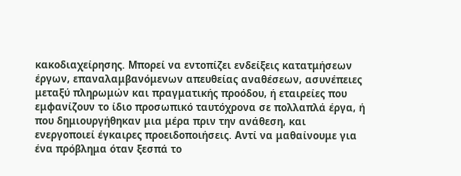κακοδιαχείρησης. Μπορεί να εντοπίζει ενδείξεις κατατμήσεων έργων, επαναλαμβανόμενων απευθείας αναθέσεων, ασυνέπειες μεταξύ πληρωμών και πραγματικής προόδου, ή εταιρείες που εμφανίζουν το ίδιο προσωπικό ταυτόχρονα σε πολλαπλά έργα, ή που δημιουργήθηκαν μια μέρα πριν την ανάθεση, και ενεργοποιεί έγκαιρες προειδοποιήσεις. Αντί να μαθαίνουμε για ένα πρόβλημα όταν ξεσπά το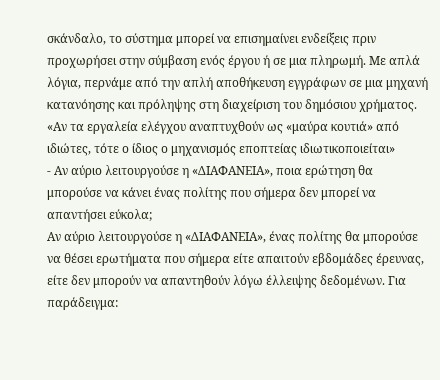σκάνδαλο, το σύστημα μπορεί να επισημαίνει ενδείξεις πριν προχωρήσει στην σύμβαση ενός έργου ή σε μια πληρωμή. Με απλά λόγια, περνάμε από την απλή αποθήκευση εγγράφων σε μια μηχανή κατανόησης και πρόληψης στη διαχείριση του δημόσιου χρήματος.
«Αν τα εργαλεία ελέγχου αναπτυχθούν ως «μαύρα κουτιά» από ιδιώτες, τότε ο ίδιος ο μηχανισμός εποπτείας ιδιωτικοποιείται»
- Αν αύριο λειτουργούσε η «ΔΙΑΦΑΝΕΙΑ», ποια ερώτηση θα μπορούσε να κάνει ένας πολίτης που σήμερα δεν μπορεί να απαντήσει εύκολα;
Αν αύριο λειτουργούσε η «ΔΙΑΦΑΝΕΙΑ», ένας πολίτης θα μπορούσε να θέσει ερωτήματα που σήμερα είτε απαιτούν εβδομάδες έρευνας, είτε δεν μπορούν να απαντηθούν λόγω έλλειψης δεδομένων. Για παράδειγμα: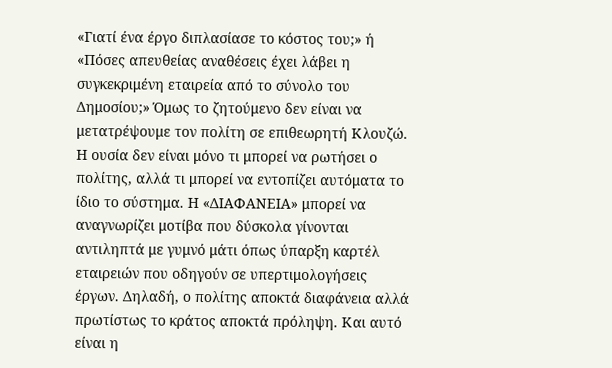«Γιατί ένα έργο διπλασίασε το κόστος του;» ή «Πόσες απευθείας αναθέσεις έχει λάβει η συγκεκριμένη εταιρεία από το σύνολο του Δημοσίου;» Όμως το ζητούμενο δεν είναι να μετατρέψουμε τον πολίτη σε επιθεωρητή Κλουζώ. Η ουσία δεν είναι μόνο τι μπορεί να ρωτήσει ο πολίτης, αλλά τι μπορεί να εντοπίζει αυτόματα το ίδιο το σύστημα. Η «ΔΙΑΦΑΝΕΙΑ» μπορεί να αναγνωρίζει μοτίβα που δύσκολα γίνονται αντιληπτά με γυμνό μάτι όπως ύπαρξη καρτέλ εταιρειών που οδηγούν σε υπερτιμολογήσεις έργων. Δηλαδή, ο πολίτης αποκτά διαφάνεια αλλά πρωτίστως το κράτος αποκτά πρόληψη. Και αυτό είναι η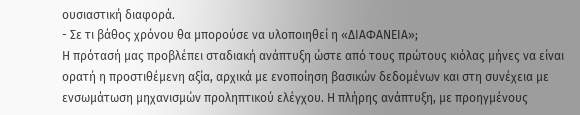ουσιαστική διαφορά.
- Σε τι βάθος χρόνου θα μπορούσε να υλοποιηθεί η «ΔΙΑΦΑΝΕΙΑ»;
Η πρότασή μας προβλέπει σταδιακή ανάπτυξη ώστε από τους πρώτους κιόλας μήνες να είναι ορατή η προστιθέμενη αξία, αρχικά με ενοποίηση βασικών δεδομένων και στη συνέχεια με ενσωμάτωση μηχανισμών προληπτικού ελέγχου. Η πλήρης ανάπτυξη, με προηγμένους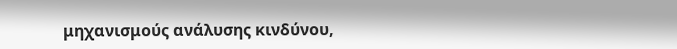μηχανισμούς ανάλυσης κινδύνου,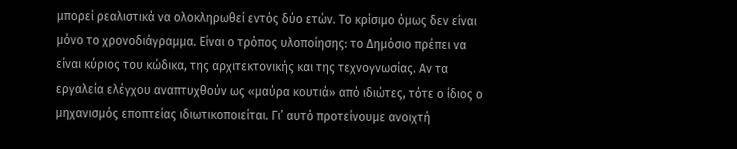μπορεί ρεαλιστικά να ολοκληρωθεί εντός δύο ετών. Το κρίσιμο όμως δεν είναι μόνο το χρονοδιάγραμμα. Είναι ο τρόπος υλοποίησης: το Δημόσιο πρέπει να είναι κύριος του κώδικα, της αρχιτεκτονικής και της τεχνογνωσίας. Αν τα εργαλεία ελέγχου αναπτυχθούν ως «μαύρα κουτιά» από ιδιώτες, τότε ο ίδιος ο μηχανισμός εποπτείας ιδιωτικοποιείται. Γι’ αυτό προτείνουμε ανοιχτή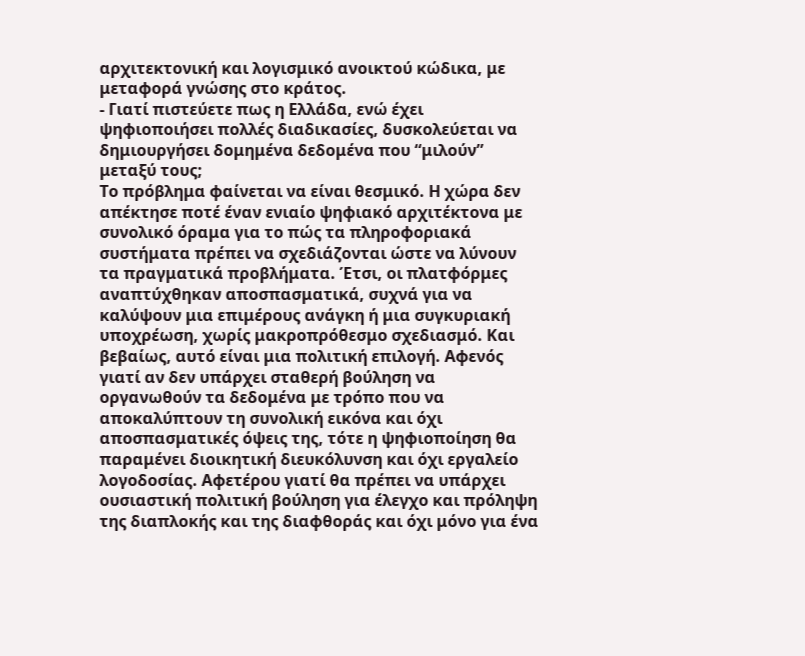αρχιτεκτονική και λογισμικό ανοικτού κώδικα, με μεταφορά γνώσης στο κράτος.
- Γιατί πιστεύετε πως η Ελλάδα, ενώ έχει ψηφιοποιήσει πολλές διαδικασίες, δυσκολεύεται να δημιουργήσει δομημένα δεδομένα που “μιλούν” μεταξύ τους;
Το πρόβλημα φαίνεται να είναι θεσμικό. Η χώρα δεν απέκτησε ποτέ έναν ενιαίο ψηφιακό αρχιτέκτονα με συνολικό όραμα για το πώς τα πληροφοριακά συστήματα πρέπει να σχεδιάζονται ώστε να λύνουν τα πραγματικά προβλήματα. Έτσι, οι πλατφόρμες αναπτύχθηκαν αποσπασματικά, συχνά για να καλύψουν μια επιμέρους ανάγκη ή μια συγκυριακή υποχρέωση, χωρίς μακροπρόθεσμο σχεδιασμό. Και βεβαίως, αυτό είναι μια πολιτική επιλογή. Αφενός γιατί αν δεν υπάρχει σταθερή βούληση να οργανωθούν τα δεδομένα με τρόπο που να αποκαλύπτουν τη συνολική εικόνα και όχι αποσπασματικές όψεις της, τότε η ψηφιοποίηση θα παραμένει διοικητική διευκόλυνση και όχι εργαλείο λογοδοσίας. Αφετέρου γιατί θα πρέπει να υπάρχει ουσιαστική πολιτική βούληση για έλεγχο και πρόληψη της διαπλοκής και της διαφθοράς και όχι μόνο για ένα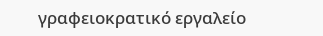γραφειοκρατικό εργαλείο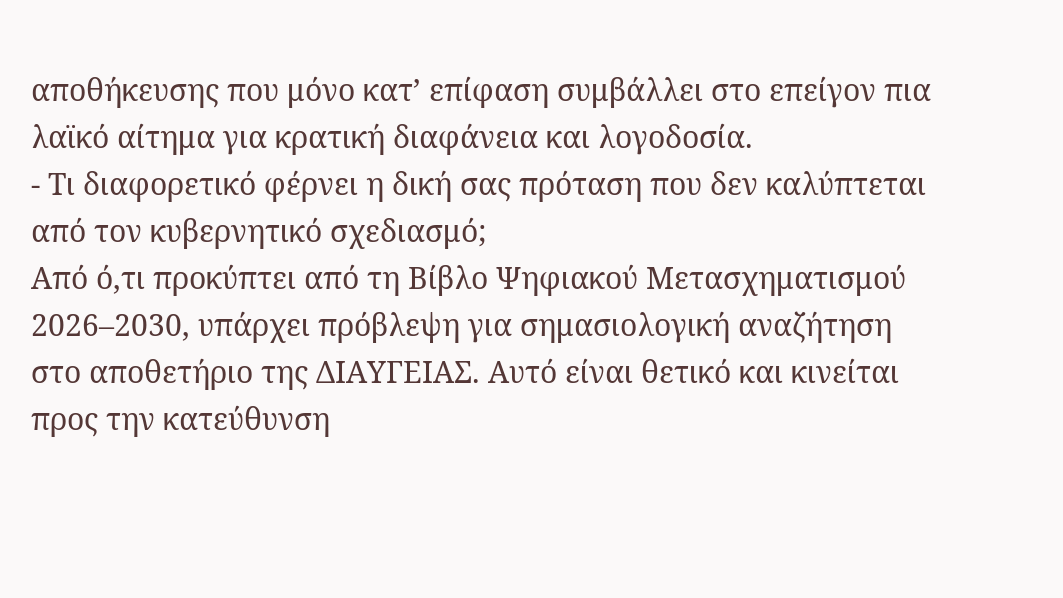αποθήκευσης που μόνο κατ’ επίφαση συμβάλλει στο επείγον πια λαϊκό αίτημα για κρατική διαφάνεια και λογοδοσία.
- Τι διαφορετικό φέρνει η δική σας πρόταση που δεν καλύπτεται από τον κυβερνητικό σχεδιασμό;
Από ό,τι προκύπτει από τη Βίβλο Ψηφιακού Μετασχηματισμού 2026–2030, υπάρχει πρόβλεψη για σημασιολογική αναζήτηση στο αποθετήριο της ΔΙΑΥΓΕΙΑΣ. Αυτό είναι θετικό και κινείται προς την κατεύθυνση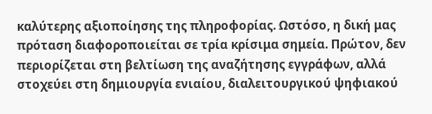καλύτερης αξιοποίησης της πληροφορίας. Ωστόσο, η δική μας πρόταση διαφοροποιείται σε τρία κρίσιμα σημεία. Πρώτον, δεν περιορίζεται στη βελτίωση της αναζήτησης εγγράφων, αλλά στοχεύει στη δημιουργία ενιαίου, διαλειτουργικού ψηφιακού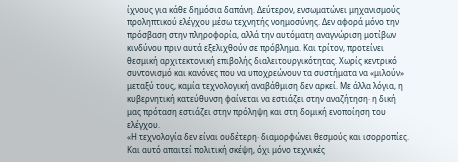ίχνους για κάθε δημόσια δαπάνη. Δεύτερον, ενσωματώνει μηχανισμούς προληπτικού ελέγχου μέσω τεχνητής νοημοσύνης. Δεν αφορά μόνο την πρόσβαση στην πληροφορία, αλλά την αυτόματη αναγνώριση μοτίβων κινδύνου πριν αυτά εξελιχθούν σε πρόβλημα. Και τρίτον, προτείνει θεσμική αρχιτεκτονική επιβολής διαλειτουργικότητας. Χωρίς κεντρικό συντονισμό και κανόνες που να υποχρεώνουν τα συστήματα να «μιλούν» μεταξύ τους, καμία τεχνολογική αναβάθμιση δεν αρκεί. Με άλλα λόγια, η κυβερνητική κατεύθυνση φαίνεται να εστιάζει στην αναζήτηση· η δική μας πρόταση εστιάζει στην πρόληψη και στη δομική ενοποίηση του ελέγχου.
«Η τεχνολογία δεν είναι ουδέτερη· διαμορφώνει θεσμούς και ισορροπίες. Και αυτό απαιτεί πολιτική σκέψη, όχι μόνο τεχνικές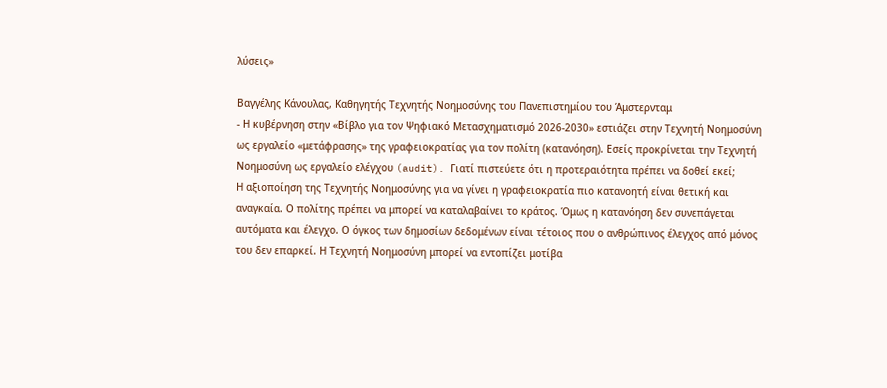λύσεις»

Βαγγέλης Κάνουλας, Καθηγητής Τεχνητής Νοημοσύνης του Πανεπιστημίου του Άμστερνταμ
- Η κυβέρνηση στην «Βίβλο για τον Ψηφιακό Μετασχηματισμό 2026-2030» εστιάζει στην Τεχνητή Νοημοσύνη ως εργαλείο «μετάφρασης» της γραφειοκρατίας για τον πολίτη (κατανόηση). Εσείς προκρίνεται την Τεχνητή Νοημοσύνη ως εργαλείο ελέγχου (audit). Γιατί πιστεύετε ότι η προτεραιότητα πρέπει να δοθεί εκεί;
Η αξιοποίηση της Τεχνητής Νοημοσύνης για να γίνει η γραφειοκρατία πιο κατανοητή είναι θετική και αναγκαία. Ο πολίτης πρέπει να μπορεί να καταλαβαίνει το κράτος. Όμως η κατανόηση δεν συνεπάγεται αυτόματα και έλεγχο. Ο όγκος των δημοσίων δεδομένων είναι τέτοιος που ο ανθρώπινος έλεγχος από μόνος του δεν επαρκεί. Η Τεχνητή Νοημοσύνη μπορεί να εντοπίζει μοτίβα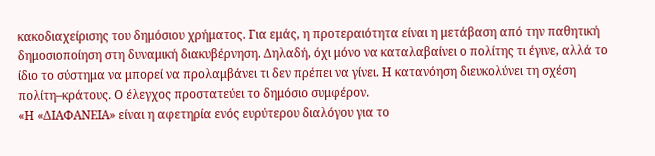κακοδιαχείρισης του δημόσιου χρήματος. Για εμάς, η προτεραιότητα είναι η μετάβαση από την παθητική δημοσιοποίηση στη δυναμική διακυβέρνηση. Δηλαδή, όχι μόνο να καταλαβαίνει ο πολίτης τι έγινε, αλλά το ίδιο το σύστημα να μπορεί να προλαμβάνει τι δεν πρέπει να γίνει. Η κατανόηση διευκολύνει τη σχέση πολίτη–κράτους. Ο έλεγχος προστατεύει το δημόσιο συμφέρον.
«Η «ΔΙΑΦΑΝΕΙΑ» είναι η αφετηρία ενός ευρύτερου διαλόγου για το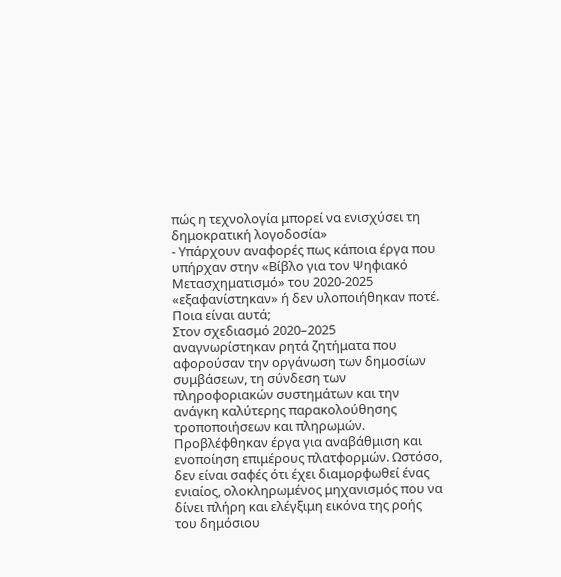πώς η τεχνολογία μπορεί να ενισχύσει τη δημοκρατική λογοδοσία»
- Υπάρχουν αναφορές πως κάποια έργα που υπήρχαν στην «Βίβλο για τον Ψηφιακό Μετασχηματισμό» του 2020-2025 «εξαφανίστηκαν» ή δεν υλοποιήθηκαν ποτέ. Ποια είναι αυτά;
Στον σχεδιασμό 2020–2025 αναγνωρίστηκαν ρητά ζητήματα που αφορούσαν την οργάνωση των δημοσίων συμβάσεων, τη σύνδεση των πληροφοριακών συστημάτων και την ανάγκη καλύτερης παρακολούθησης τροποποιήσεων και πληρωμών. Προβλέφθηκαν έργα για αναβάθμιση και ενοποίηση επιμέρους πλατφορμών. Ωστόσο, δεν είναι σαφές ότι έχει διαμορφωθεί ένας ενιαίος, ολοκληρωμένος μηχανισμός που να δίνει πλήρη και ελέγξιμη εικόνα της ροής του δημόσιου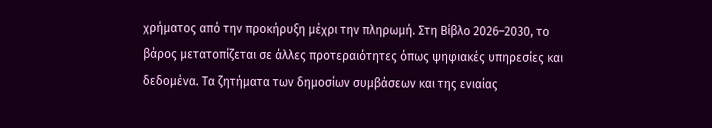χρήματος από την προκήρυξη μέχρι την πληρωμή. Στη Βίβλο 2026–2030, το βάρος μετατοπίζεται σε άλλες προτεραιότητες όπως ψηφιακές υπηρεσίες και δεδομένα. Τα ζητήματα των δημοσίων συμβάσεων και της ενιαίας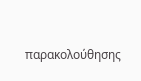παρακολούθησης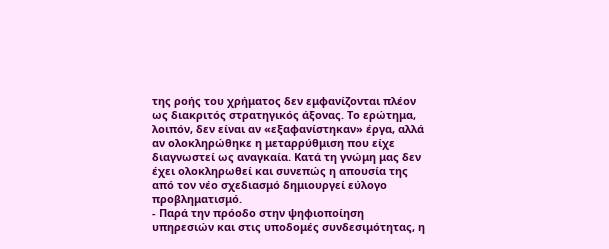της ροής του χρήματος δεν εμφανίζονται πλέον ως διακριτός στρατηγικός άξονας. Το ερώτημα, λοιπόν, δεν είναι αν «εξαφανίστηκαν» έργα, αλλά αν ολοκληρώθηκε η μεταρρύθμιση που είχε διαγνωστεί ως αναγκαία. Κατά τη γνώμη μας δεν έχει ολοκληρωθεί και συνεπώς η απουσία της από τον νέο σχεδιασμό δημιουργεί εύλογο προβληματισμό.
- Παρά την πρόοδο στην ψηφιοποίηση υπηρεσιών και στις υποδομές συνδεσιμότητας, η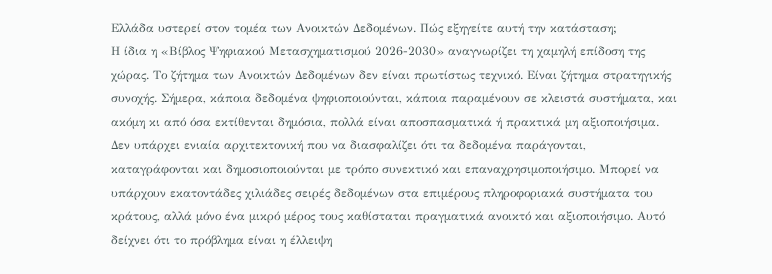Ελλάδα υστερεί στον τομέα των Ανοικτών Δεδομένων. Πώς εξηγείτε αυτή την κατάσταση;
Η ίδια η «Βίβλος Ψηφιακού Μετασχηματισμού 2026-2030» αναγνωρίζει τη χαμηλή επίδοση της χώρας. Το ζήτημα των Ανοικτών Δεδομένων δεν είναι πρωτίστως τεχνικό. Είναι ζήτημα στρατηγικής συνοχής. Σήμερα, κάποια δεδομένα ψηφιοποιούνται, κάποια παραμένουν σε κλειστά συστήματα, και ακόμη κι από όσα εκτίθενται δημόσια, πολλά είναι αποσπασματικά ή πρακτικά μη αξιοποιήσιμα. Δεν υπάρχει ενιαία αρχιτεκτονική που να διασφαλίζει ότι τα δεδομένα παράγονται, καταγράφονται και δημοσιοποιούνται με τρόπο συνεκτικό και επαναχρησιμοποιήσιμο. Μπορεί να υπάρχουν εκατοντάδες χιλιάδες σειρές δεδομένων στα επιμέρους πληροφοριακά συστήματα του κράτους, αλλά μόνο ένα μικρό μέρος τους καθίσταται πραγματικά ανοικτό και αξιοποιήσιμο. Αυτό δείχνει ότι το πρόβλημα είναι η έλλειψη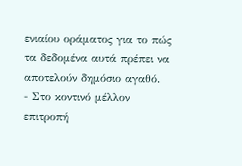ενιαίου οράματος για το πώς τα δεδομένα αυτά πρέπει να αποτελούν δημόσιο αγαθό.
- Στο κοντινό μέλλον επιτροπή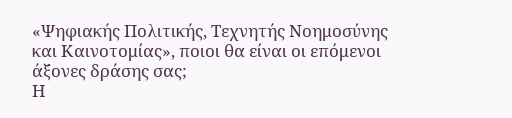«Ψηφιακής Πολιτικής, Τεχνητής Νοημοσύνης και Καινοτομίας», ποιοι θα είναι οι επόμενοι άξονες δράσης σας;
Η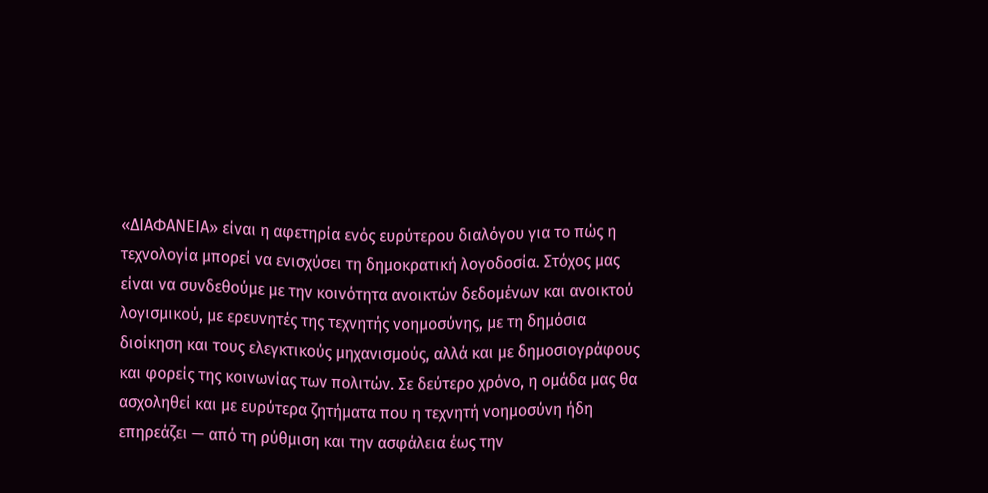«ΔΙΑΦΑΝΕΙΑ» είναι η αφετηρία ενός ευρύτερου διαλόγου για το πώς η τεχνολογία μπορεί να ενισχύσει τη δημοκρατική λογοδοσία. Στόχος μας είναι να συνδεθούμε με την κοινότητα ανοικτών δεδομένων και ανοικτού λογισμικού, με ερευνητές της τεχνητής νοημοσύνης, με τη δημόσια διοίκηση και τους ελεγκτικούς μηχανισμούς, αλλά και με δημοσιογράφους και φορείς της κοινωνίας των πολιτών. Σε δεύτερο χρόνο, η ομάδα μας θα ασχοληθεί και με ευρύτερα ζητήματα που η τεχνητή νοημοσύνη ήδη επηρεάζει — από τη ρύθμιση και την ασφάλεια έως την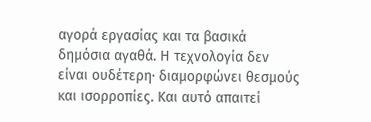αγορά εργασίας και τα βασικά δημόσια αγαθά. Η τεχνολογία δεν είναι ουδέτερη· διαμορφώνει θεσμούς και ισορροπίες. Και αυτό απαιτεί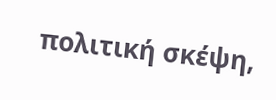πολιτική σκέψη,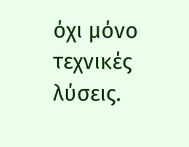όχι μόνο τεχνικές λύσεις.